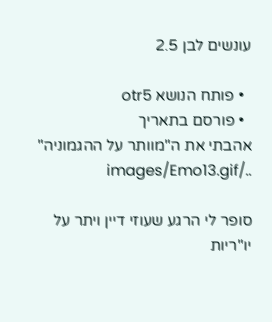עונשים לבן 2.5

  • פותח הנושא otr5
  • פורסם בתאריך
אהבתי את ה"מוותר על ההגמוניה" ../images/Emo13.gif

סופר לי הרגע שעוזי דיין ויתר על יו"ריות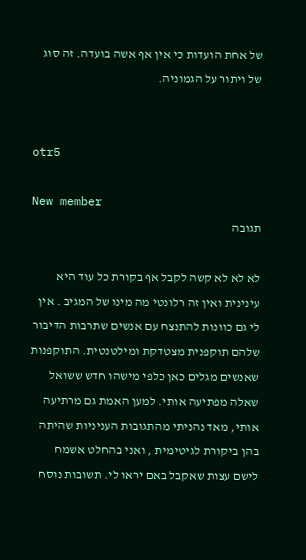של אחת הועדות כי אין אף אשה בועדה. זה סוג של ויתור על הגמוניה.


otr5

New member
תגובה

לא לא לא קשה לקבל אף בקורת כל עוד היא עינינית ואין זה רלונטי מה מינו של המגיב . אין לי גם כוונות להתנצח עם אנשים שתרבות הדיבור שלהם תוקפנית מצטדקת ומילטנטית. התוקפנות שאנשים מגלים כאן כלפי מישהו חדש ששואל שאלה מפתיעה אותי. למען האמת גם מרתיעה אותי, מאד נהניתי מהתגובות העניניות שהיתה בהן ביקורת לגיטימית , ואני בהחלט אשמח לישם עצות שאקבל באם יראו לי. תשובות נוסח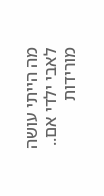מה הייתי עושה לאבי ילדי אם.. מורידות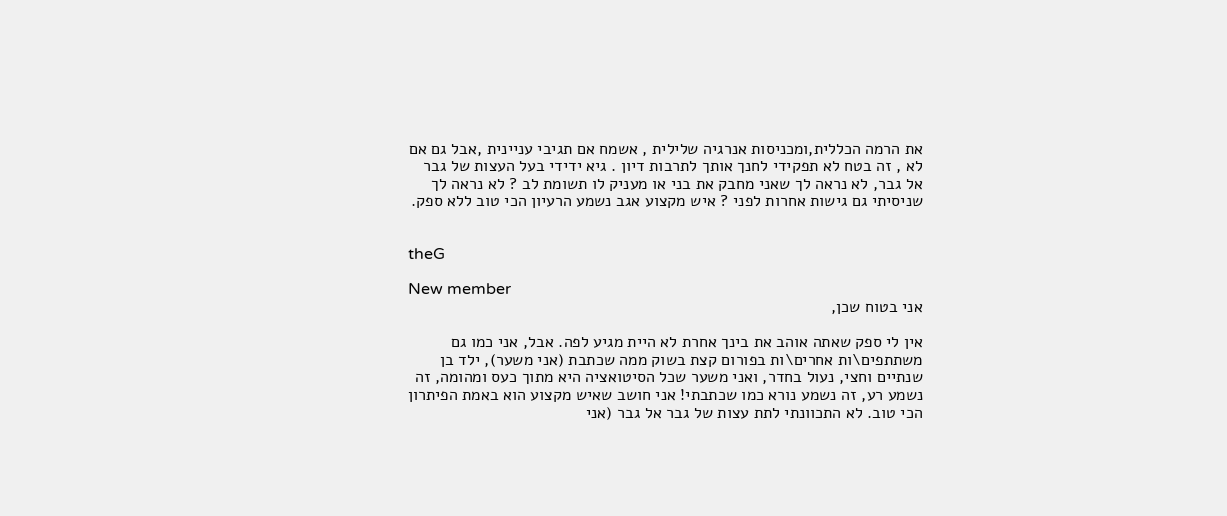את הרמה הכללית,ומכניסות אנרגיה שלילית , אשמח אם תגיבי עניינית ,אבל גם אם לא , זה בטח לא תפקידי לחנך אותך לתרבות דיון . גיא ידידי בעל העצות של גבר אל גבר, לא נראה לך שאני מחבק את בני או מעניק לו תשומת לב ? לא נראה לך שניסיתי גם גישות אחרות לפני ? איש מקצוע אגב נשמע הרעיון הכי טוב ללא ספק.


theG

New member
אני בטוח שכן,

אין לי ספק שאתה אוהב את בינך אחרת לא היית מגיע לפה. אבל, אני כמו גם משתתפים\ות אחרים\ות בפורום קצת בשוק ממה שכתבת (אני משער), ילד בן שנתיים וחצי, נעול בחדר, ואני משער שכל הסיטואציה היא מתוך כעס ומהומה, זה נשמע רע, זה נשמע נורא כמו שכתבתי! אני חושב שאיש מקצוע הוא באמת הפיתרון הכי טוב. לא התכוונתי לתת עצות של גבר אל גבר (אני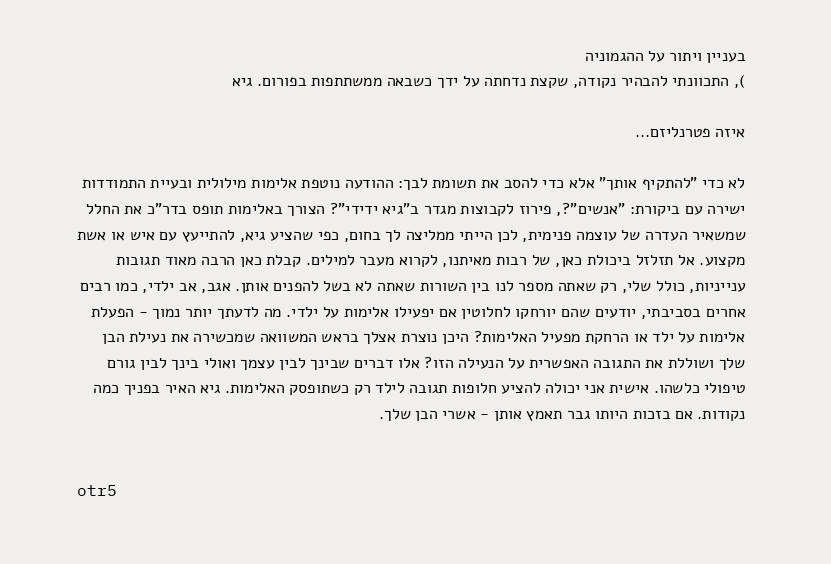בעניין ויתור על ההגמוניה
), התכוונתי להבהיר נקודה, שקצת נדחתה על ידך כשבאה ממשתתפות בפורום. גיא

איזה פטרנליזם...

לא כדי "להתקיף אותך" אלא כדי להסב את תשומת לבך: ההודעה נוטפת אלימות מילולית ובעיית התמודדות ישירה עם ביקורת: "אנשים"?, פירוז לקבוצות מגדר ב"גיא ידידי"? הצורך באלימות תופס בדר"כ את החלל שמשאיר העדרה של עוצמה פנימית, לכן הייתי ממליצה לך בחום, כפי שהציע גיא, להתייעץ עם איש או אשת מקצוע. אל תזלזל ביכולת כאן, של רבות מאיתנו, לקרוא מעבר למילים. קבלת כאן הרבה מאוד תגובות ענייניות, כולל שלי, רק שאתה מספר לנו בין השורות שאתה לא בשל להפנים אותן. אגב, אב ילדי, כמו רבים אחרים בסביבתי, יודעים שהם יורחקו לחלוטין אם יפעילו אלימות על ילדי. מה לדעתך יותר נמוך - הפעלת אלימות על ילד או הרחקת מפעיל האלימות? היכן נוצרת אצלך בראש המשוואה שמכשירה את נעילת הבן שלך ושוללת את התגובה האפשרית על הנעילה הזו? אלו דברים שבינך לבין עצמך ואולי בינך לבין גורם טיפולי כלשהו. אישית אני יכולה להציע חלופות תגובה לילד רק כשתופסק האלימות. גיא האיר בפניך כמה נקודות. אם בזכות היותו גבר תאמץ אותן - אשרי הבן שלך.


otr5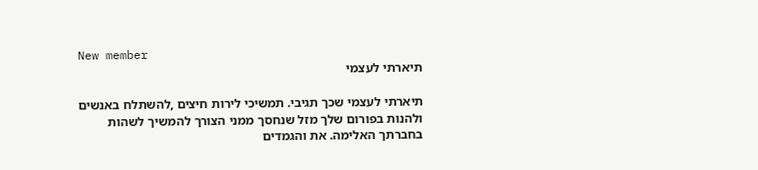New member
תיארתי לעצמי

תיארתי לעצמי שכך תגיבי. תמשיכי לירות חיצים ,להשתלח באנשים ולהנות בפורום שלך מזל שנחסך ממני הצורך להמשיך לשהות בחברתך האלימה. את והגמדים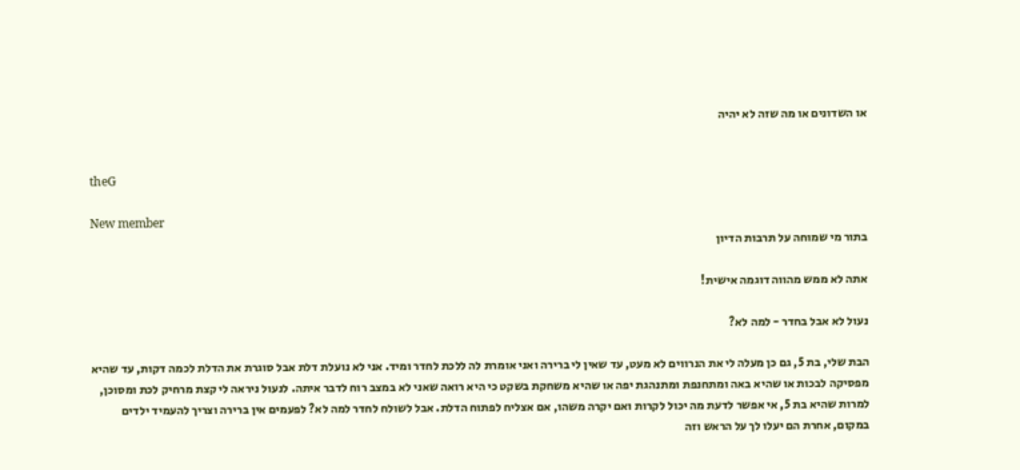או השדונים או מה שזה לא יהיה


theG

New member
בתור מי שמוחה על תרבות הדיון

אתה לא ממש מהווה דוגמה אישית!

נעול לא אבל בחדר - למה לא?

הבת שלי, בת 5, גם כן מעלה לי את הנרווים לא מעט, עד שאין לי ברירה ואני אומרת לה ללכת לחדר ומיד. אני לא נועלת דלת אבל סוגרת את הדלת לכמה דקות, עד שהיא מפסיקה לבכות או שהיא באה ומתחנפת ומתנהגת יפה או שהיא משחקת בשקט כי היא רואה שאני לא במצב רוח לדבר איתה. לנעול ניראה לי קצת מרחיק לכת ומסוכן, למרות שהיא בת 5, אי אפשר לדעת מה יכול לקרות ואם יקרה משהו, אם אצליח לפתוח הדלת. אבל לשולח לחדר למה לא? לפעמים אין ברירה וצריך להעמיד ילדים במקום, אחרת הם יעלו לך על הראש וזה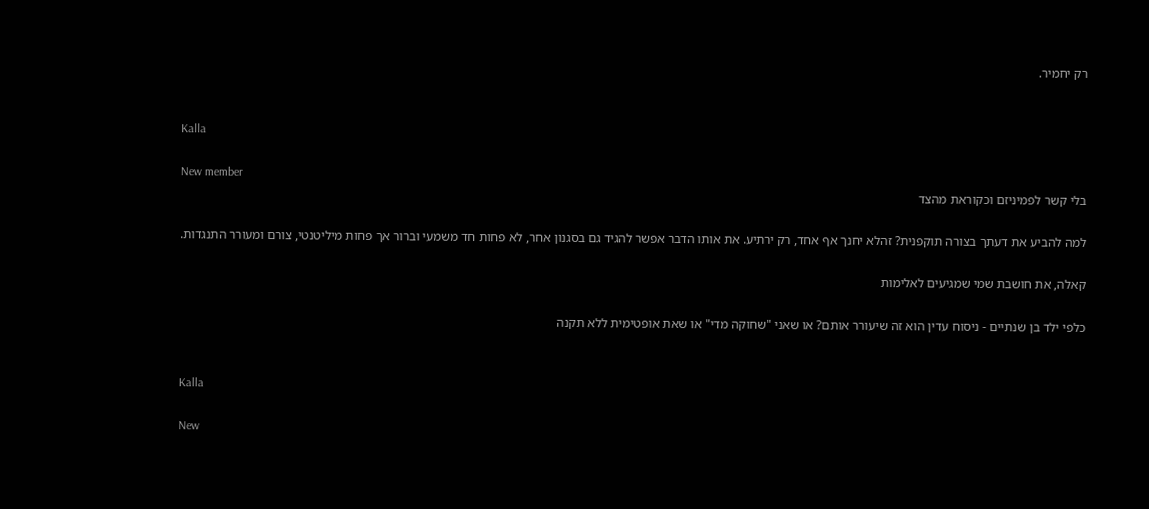רק יחמיר.


Kalla

New member
בלי קשר לפמיניזם וכקוראת מהצד

למה להביע את דעתך בצורה תוקפנית? זהלא יחנך אף אחד, רק ירתיע. את אותו הדבר אפשר להגיד גם בסגנון אחר, לא פחות חד משמעי וברור אך פחות מיליטנטי, צורם ומעורר התנגדות.

קאלה, את חושבת שמי שמגיעים לאלימות

כלפי ילד בן שנתיים - ניסוח עדין הוא זה שיעורר אותם? או שאני "שחוקה מדי" או שאת אופטימית ללא תקנה


Kalla

New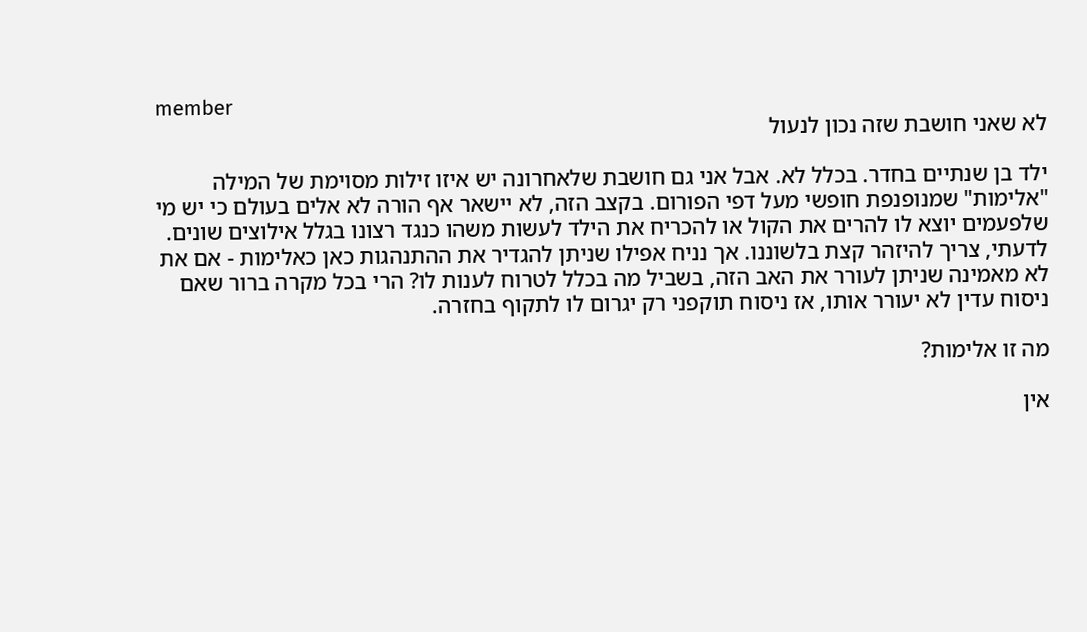member
לא שאני חושבת שזה נכון לנעול

ילד בן שנתיים בחדר. בכלל לא. אבל אני גם חושבת שלאחרונה יש איזו זילות מסוימת של המילה "אלימות" שמנופנפת חופשי מעל דפי הפורום. בקצב הזה, לא יישאר אף הורה לא אלים בעולם כי יש מי שלפעמים יוצא לו להרים את הקול או להכריח את הילד לעשות משהו כנגד רצונו בגלל אילוצים שונים. לדעתי, צריך להיזהר קצת בלשוננו. אך נניח אפילו שניתן להגדיר את ההתנהגות כאן כאלימות - אם את לא מאמינה שניתן לעורר את האב הזה, בשביל מה בכלל לטרוח לענות לו? הרי בכל מקרה ברור שאם ניסוח עדין לא יעורר אותו, אז ניסוח תוקפני רק יגרום לו לתקוף בחזרה.

מה זו אלימות?

אין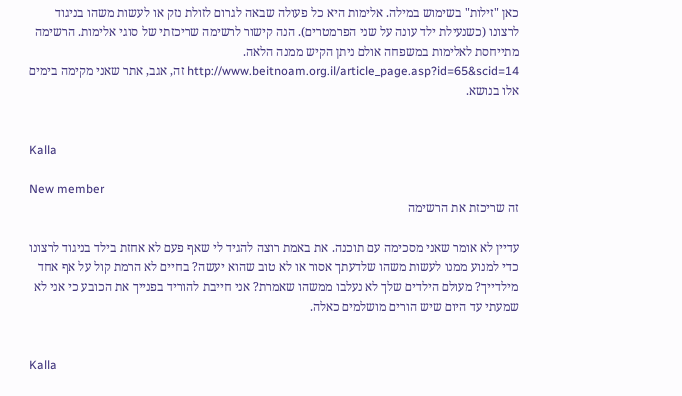כאן "זילות" בשימוש במילה. אלימות היא כל פעולה שבאה לגרום לזולת נזק או לעשות משהו בניגוד לרצונו (כשנעילת ילד עונה על שני הפרמטרים). הנה קישור לרשימה שריכזתי של סוגי אלימות. הרשימה מתייחסת לאלימות במשפחה אולם ניתן הקיש ממנה הלאה. http://www.beitnoam.org.il/article_page.asp?id=65&scid=14 זה, אגב, אתר שאני מקימה בימים אלו בנושא.


Kalla

New member
זה שריכזת את הרשימה

עדיין לא אומר שאני מסכימה עם תוכנה. את באמת רוצה להגיד לי שאף פעם לא אחזת בילד בניגוד לרצונו כדי למנוע ממנו לעשות משהו שלדעתך אסור או לא טוב שהוא יעשה? בחיים לא הרמת קול על אף אחד מילדייך? מעולם הילדים שלך לא נעלבו ממשהו שאמרת? אני חייבת להוריד בפנייך את הכובע כי אני לא שמעתי עד היום שיש הורים מושלמים כאלה.


Kalla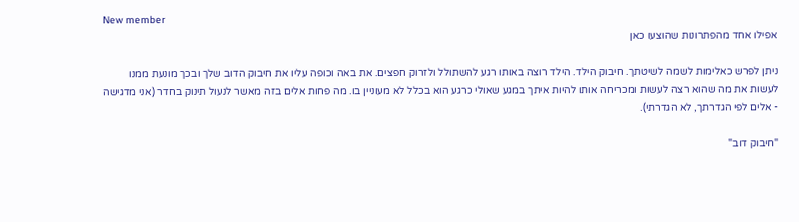New member
אפילו אחד מהפתרונות שהוצעו כאן

ניתן לפרש כאלימות לשמה לשיטתך. חיבוק הילד. הילד רוצה באותו רגע להשתולל ולזרוק חפצים. את באה וכופה עליו את חיבוק הדוב שלך ובכך מונעת ממנו לעשות את מה שהוא רצה לעשות ומכריחה אותו להיות איתך במגע שאולי כרגע הוא בכלל לא מעוניין בו. מה פחות אלים בזה מאשר לנעול תינוק בחדר (אני מדגישה - אלים לפי הגדרתך, לא הגדרתי).

"חיבוק דוב"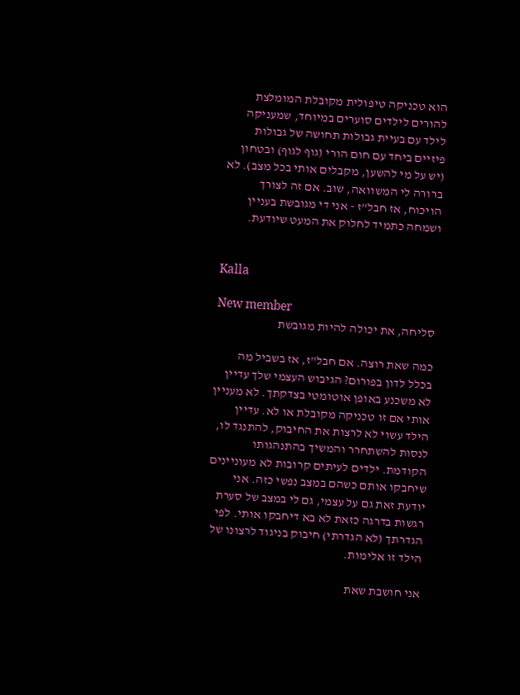הוא טכניקה טיפולית מקובלת המומלצת להורים לילדים סוערים במיוחד, שמעניקה לילד עם בעיית גבולות תחושה של גבולות פיזיים ביחד עם חום הורי (גוף לגוף) ובטחון (יש על מי להשען, מקבלים אותי בכל מצב). לא ברורה לי המשוואה, שוב. אם זה לצורך הויכוח, אז חבל"ז - אני די מגובשת בעניין ושמחה כתמיד לחלוק את המעט שיודעת.


Kalla

New member
סליחה, את יכולה להיות מגובשת

כמה שאת רוצה. אם חבל"ז, אז בשביל מה בכלל לדון בפורום? הגיבוש העצמי שלך עדיין לא משכנע באופן אוטומטי בצדקתך. לא מעניין אותי אם זו טכניקה מקובלת או לא. עדיין הילד עשוי לא לרצות את החיבוק, להתנגד לו, לנסות להשתחרר והמשיך בהתנהגותו הקודמת. ילדים לעיתים קרובות לא מעוניינים שיחבקו אותם כשהם במצב נפשי כזה. אני יודעת זאת גם על עצמי, גם לי במצב של סערת רגשות בדרגה כזאת לא בא דיחבקו אותי. לפי הגדרתך (לא הגדרתי) חיבוק בניגוד לרצונו של הילד זו אלימות.

אני חושבת שאת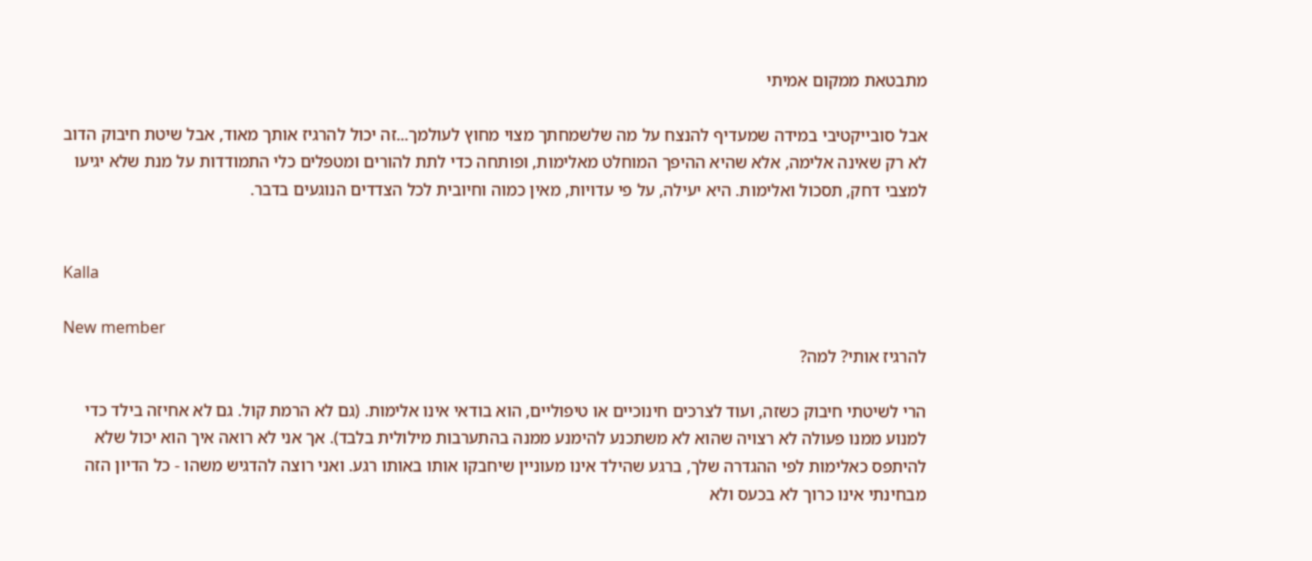מתבטאת ממקום אמיתי

אבל סובייקטיבי במידה שמעדיף להנצח על מה שלשמחתך מצוי מחוץ לעולמך...זה יכול להרגיז אותך מאוד, אבל שיטת חיבוק הדוב לא רק שאינה אלימה, אלא שהיא ההיפך המוחלט מאלימות, ופותחה כדי לתת להורים ומטפלים כלי התמודדות על מנת שלא יגיעו למצבי דחק, תסכול ואלימות. היא יעילה, על פי עדויות, מאין כמוה וחיובית לכל הצדדים הנוגעים בדבר.


Kalla

New member
להרגיז אותי? למה?

הרי לשיטתי חיבוק כשזה, ועוד לצרכים חינוכיים או טיפוליים, הוא בודאי אינו אלימות. (גם לא הרמת קול. גם לא אחיזה בילד כדי למנוע ממנו פעולה לא רצויה שהוא לא משתכנע להימנע ממנה בהתערבות מילולית בלבד). אך אני לא רואה איך הוא יכול שלא להיתפס כאלימות לפי ההגדרה שלך, ברגע שהילד אינו מעוניין שיחבקו אותו באותו רגע. ואני רוצה להדגיש משהו - כל הדיון הזה מבחינתי אינו כרוך לא בכעס ולא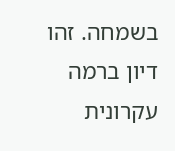בשמחה. זהו דיון ברמה עקרונית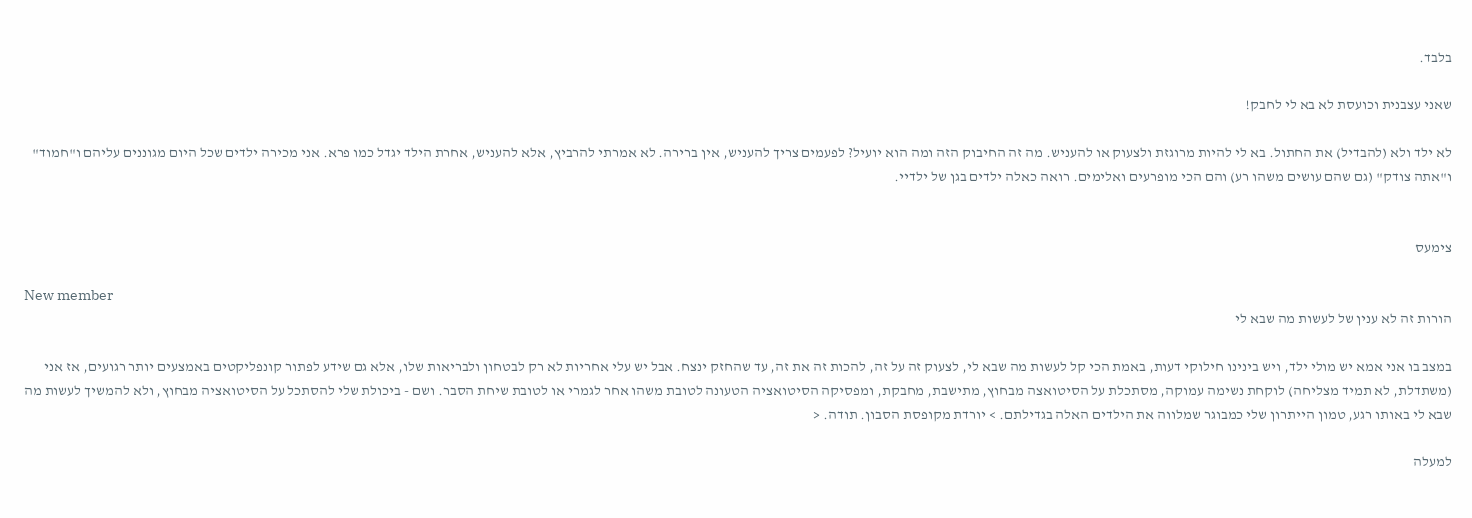בלבד.

שאני עצבנית וכועסת לא בא לי לחבק!

לא ילד ולא (להבדיל) את החתול. בא לי להיות מרוגזת ולצעוק או להעניש. מה זה החיבוק הזה ומה הוא יועיל? לפעמים צריך להעניש, אין ברירה. לא אמרתי להרביץ, אלא להעניש, אחרת הילד יגדל כמו פרא. אני מכירה ילדים שכל היום מגוננים עליהם ו"חמוד" ו"אתה צודק" (גם שהם עושים משהו רע) והם הכי מופרעים ואלימים. רואה כאלה ילדים בגן של ילדיי.


צימעס

New member
הורות זה לא ענין של לעשות מה שבא לי

במצב בו אני אמא יש מולי ילד, ויש בינינו חילוקי דעות, באמת הכי קל לעשות מה שבא לי, לצעוק זה על זה, להכות זה את זה, עד שהחזק ינצח. אבל יש עלי אחריות לא רק לבטחון ולבריאות שלו, אלא גם שידע לפתור קונפליקטים באמצעים יותר רגועים, אז אני (משתדלת, לא תמיד מצליחה) לוקחת נשימה עמוקה, מסתכלת על הסיטואצה מבחוץ, מתישבת, מחבקת, ומפסיקה הסיטואציה הטעונה לטובת משהו אחר לגמרי או לטובת שיחת הסבר. ושם - ביכולת שלי להסתכל על הסיטואציה מבחוץ, ולא להמשיך לעשות מה שבא לי באותו רגע, טמון הייתרון שלי כמבוגר שמלווה את הילדים האלה בגדילתם. > יורדת מקופסת הסבון. תודה. <

למעלה